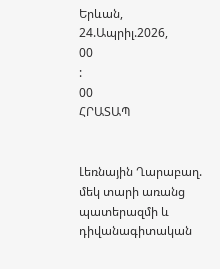Երևան, 24.Ապրիլ.2026,
00
:
00
ՀՐԱՏԱՊ


Լեռնային Ղարաբաղ. մեկ տարի առանց պատերազմի և դիվանագիտական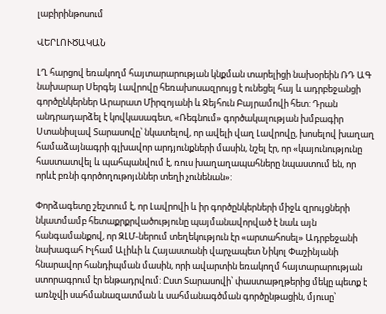լաբիրինթոսում

ՎԵՐԼՈՒԾԱԿԱՆ

ԼՂ հարցով եռակողմ հայտարարության կնքման տարելիցի նախօրեին ՌԴ ԱԳ նախարար Սերգեյ Լավրովը հեռախոսազրույց է ունեցել հայ և ադրբեջանցի գործընկերներ Արարատ Միրզոյանի և Ջեյհուն Բայրամովի հետ: Դրան անդրադարձել է կովկասագետ, «Ռեգնում» գործակալության խմբագիր Ստանիսլավ Տարասովը՝ նկատելով, որ ավելի վաղ Լավրովը, խոսելով խաղաղ համաձայնագրի գլխավոր արդյունքների մասին, նշել էր, որ «կայունությունը հաստատվել և պահպանվում է, ռուս խաղաղապահները նպաստում են, որ որևէ բռնի գործողութոյւններ տեղի չունենան»:

Փորձագետը շեշտում է, որ Լավրովի և իր գործընկերների միջև զրույցների նկատմամբ հետաքրքրվածությունը պայմանավորված է նաև այն հանգամանքով, որ ԶԼՄ-ներում տեղեկություն էր «արտահոսել» Ադրբեջանի նախագահ Իլհամ Ալիևի և Հայաստանի վարչապետ Նիկոլ Փաշինյանի հնարավոր հանդիպման մասին, որի ավարտին եռակողմ հայտարարության ստորագրում էր ենթադրվում: Ըստ Տարասովի՝ փաստաթղթերից մեկը պետք է առնչվի սահմանազատման և սահմանագծման գործընթացին, մյուսը՝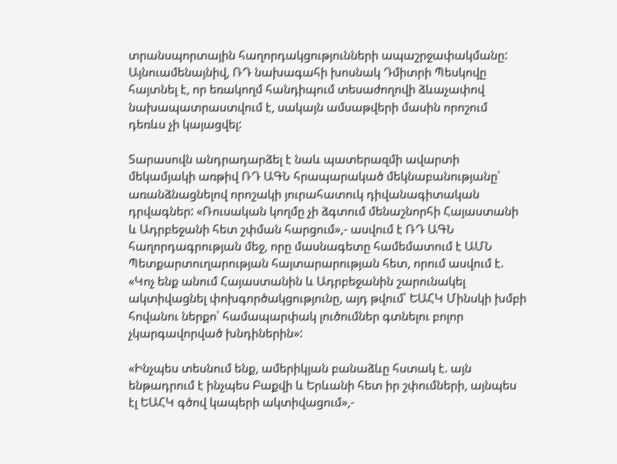տրանսպորտային հաղորդակցությունների ապաշրջափակմանը: Այնուամենայնիվ, ՌԴ նախագահի խոսնակ Դմիտրի Պեսկովը հայտնել է, որ եռակողմ հանդիպում տեսաժողովի ձևաչափով նախապատրաստվում է, սակայն ամսաթվերի մասին որոշում դեռևս չի կայացվել:

Տարասովն անդրադարձել է նաև պատերազմի ավարտի մեկամյակի առթիվ ՌԴ ԱԳՆ հրապարակած մեկնաբանությանը՝ առանձնացնելով որոշակի յուրահատուկ դիվանագիտական դրվագներ: «Ռուսական կողմը չի ձգտում մենաշնորհի Հայաստանի և Ադրբեջանի հետ շփման հարցում»,- ասվում է ՌԴ ԱԳՆ հաղորդագրության մեջ, որը մասնագետը համեմատում է ԱՄՆ Պետքարտուղարության հայտարարության հետ, որում ասվում է. «Կոչ ենք անում Հայաստանին և Ադրբեջանին շարունակել ակտիվացնել փոխգործակցությունը, այդ թվում՝ ԵԱՀԿ Մինսկի խմբի հովանու ներքո՝ համապարփակ լուծումներ գտնելու բոլոր չկարգավորված խնդիներին»:

«Ինչպես տեսնում ենք, ամերիկյան բանաձևը հստակ է. այն ենթադրում է ինչպես Բաքվի և Երևանի հետ իր շփումների, այնպես էլ ԵԱՀԿ գծով կապերի ակտիվացում»,-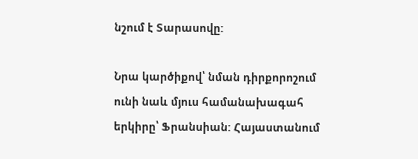նշում է Տարասովը:

Նրա կարծիքով՝ նման դիրքորոշում ունի նաև մյուս համանախագահ երկիրը՝ Ֆրանսիան: Հայաստանում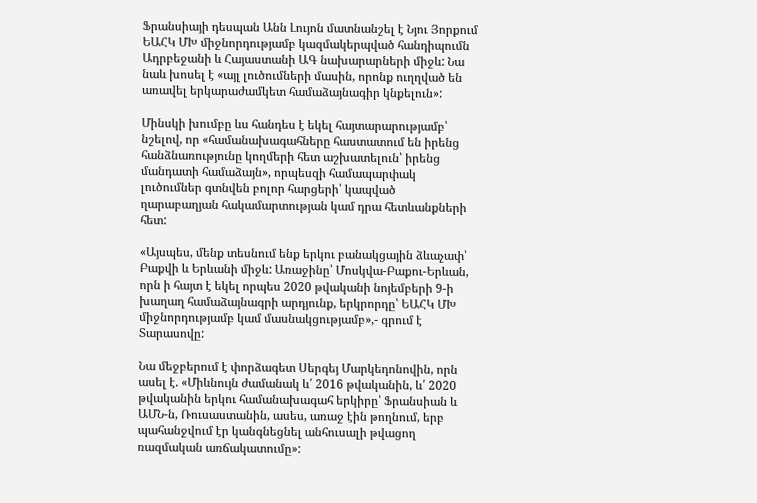Ֆրանսիայի դեսպան Անն Լույոն մատնանշել է Նյու Յորքում ԵԱՀԿ ՄԽ միջնորդությամբ կազմակերպված հանդիպումն Ադրբեջանի և Հայաստանի ԱԳ նախարարների միջև: Նա նաև խոսել է «այլ լուծումների մասին, որոնք ուղղված են առավել երկարաժամկետ համաձայնագիր կնքելուն»:

Մինսկի խումբը ևս հանդես է եկել հայտարարությամբ՝ նշելով, որ «համանախագահները հաստատում են իրենց հանձնառությունը կողմերի հետ աշխատելուն՝ իրենց մանդատի համաձայն», որպեսզի համապարփակ լուծումներ գտնվեն բոլոր հարցերի՝ կապված ղարաբաղյան հակամարտության կամ դրա հետևանքների հետ:

«Այսպես, մենք տեսնում ենք երկու բանակցային ձևաչափ՝ Բաքվի և Երևանի միջև: Առաջինը՝ Մոսկվա-Բաքու-Երևան, որն ի հայտ է եկել որպես 2020 թվականի նոյեմբերի 9-ի խաղաղ համաձայնագրի արդյունք, երկրորդը՝ ԵԱՀԿ ՄԽ միջնորդությամբ կամ մասնակցությամբ»,- գրում է Տարասովը:

Նա մեջբերում է փորձագետ Սերգեյ Մարկեդոնովին, որն ասել է. «Միևնույն ժամանակ և՛ 2016 թվականին, և՛ 2020 թվականին երկու համանախագահ երկիրը՝ Ֆրանսիան և ԱՄՆ-ն, Ռուսաստանին, ասես, առաջ էին թողնում, երբ պահանջվում էր կանգնեցնել անհուսալի թվացող ռազմական առճակատումը»: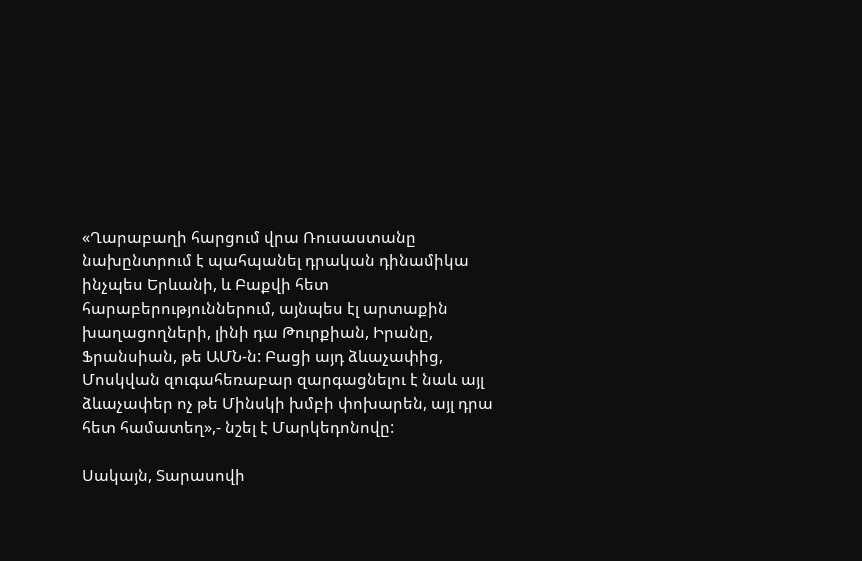«Ղարաբաղի հարցում վրա Ռուսաստանը նախընտրում է պահպանել դրական դինամիկա ինչպես Երևանի, և Բաքվի հետ հարաբերություններում, այնպես էլ արտաքին խաղացողների, լինի դա Թուրքիան, Իրանը, Ֆրանսիան, թե ԱՄՆ-ն: Բացի այդ ձևաչափից, Մոսկվան զուգահեռաբար զարգացնելու է նաև այլ ձևաչափեր ոչ թե Մինսկի խմբի փոխարեն, այլ դրա հետ համատեղ»,- նշել է Մարկեդոնովը:

Սակայն, Տարասովի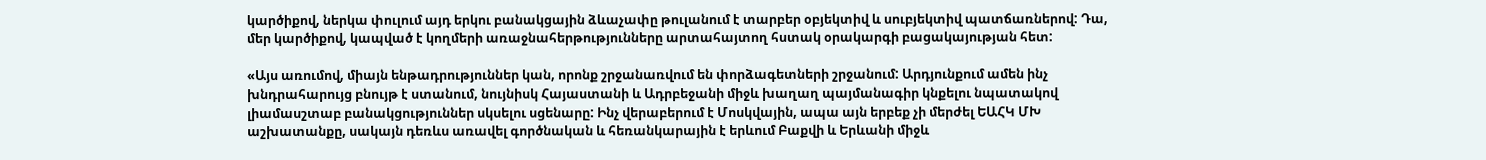կարծիքով, ներկա փուլում այդ երկու բանակցային ձևաչափը թուլանում է տարբեր օբյեկտիվ և սուբյեկտիվ պատճառներով: Դա, մեր կարծիքով, կապված է կողմերի առաջնահերթությունները արտահայտող հստակ օրակարգի բացակայության հետ:

«Այս առումով, միայն ենթադրություններ կան, որոնք շրջանառվում են փորձագետների շրջանում: Արդյունքում ամեն ինչ խնդրահարույց բնույթ է ստանում, նույնիսկ Հայաստանի և Ադրբեջանի միջև խաղաղ պայմանագիր կնքելու նպատակով լիամասշտաբ բանակցություններ սկսելու սցենարը: Ինչ վերաբերում է Մոսկվային, ապա այն երբեք չի մերժել ԵԱՀԿ ՄԽ աշխատանքը, սակայն դեռևս առավել գործնական և հեռանկարային է երևում Բաքվի և Երևանի միջև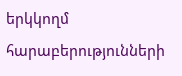երկկողմ հարաբերությունների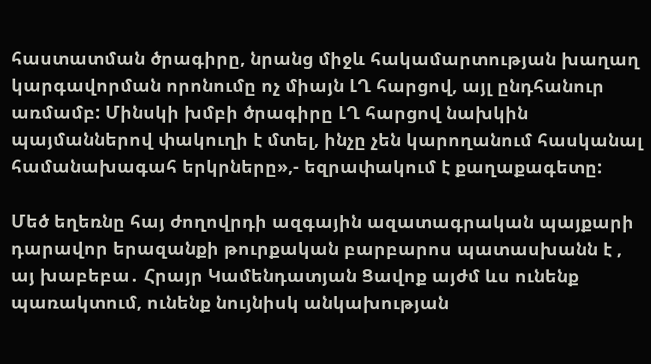հաստատման ծրագիրը, նրանց միջև հակամարտության խաղաղ կարգավորման որոնումը ոչ միայն ԼՂ հարցով, այլ ընդհանուր առմամբ: Մինսկի խմբի ծրագիրը ԼՂ հարցով նախկին պայմաններով փակուղի է մտել, ինչը չեն կարողանում հասկանալ համանախագահ երկրները»,- եզրափակում է քաղաքագետը:

Մեծ եղեռնը հայ ժողովրդի ազգային ազատագրական պայքարի դարավոր երազանքի թուրքական բարբարոս պատասխանն է , այ խաբեբա․ Հրայր Կամենդատյան Ցավոք այժմ ևս ունենք պառակտում, ունենք նույնիսկ անկախության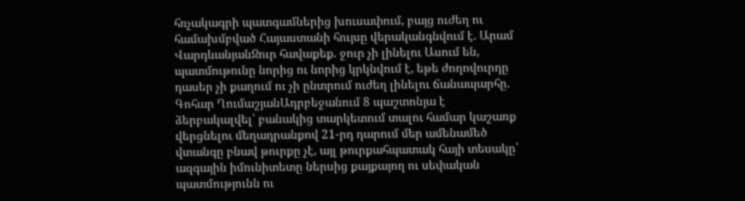հռչակագրի պատգամներից խուսափում, բայց ուժեղ ու համախմբված Հայաստանի հույսը վերականգնվում է. Արամ ՎարդևանյանՋուր հավաքեք. ջուր չի լինելու Ասում են, պատմութունը նորից ու նորից կրկնվում է, եթե ժողովուրդը դասեր չի քաղում ու չի ընտրում ուժեղ լինելու ճանապարհը. Գոհար ՂումաշյանԱդրբեջանում 8 պաշտոնյա է ձերբակալվել՝ բանակից տարկետում տալու համար կաշառք վերցնելու մեղադրանքով 21-րդ դարում մեր ամենամեծ վտանգը բնավ թուրքը չէ, այլ թուրքահպատակ հայի տեսակը՝ ազգային իմունիտետը ներսից քայքայող ու սեփական պատմությունն ու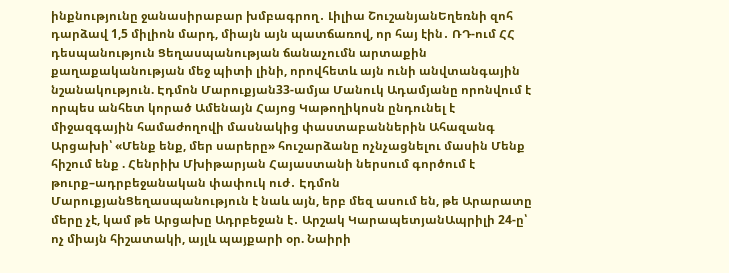ինքնությունը ջանասիրաբար խմբագրող․ Լիլիա ՇուշանյանԵղեռնի զոհ դարձավ 1,5 միլիոն մարդ, միայն այն պատճառով, որ հայ էին․ ՌԴ-ում ՀՀ դեսպանություն Ցեղասպանության ճանաչումն արտաքին քաղաքականության մեջ պիտի լինի, որովհետև այն ունի անվտանգային նշանակություն. Էդմոն Մարուքյան33-ամյա Մանուկ Ադամյանը որոնվում է որպես անհետ կորած Ամենայն Հայոց Կաթողիկոսն ընդունել է միջազգային համաժողովի մասնակից փաստաբաններին Ահազանգ Արցախի՝ «Մենք ենք, մեր սարերը» հուշարձանը ոչնչացնելու մասին Մենք հիշում ենք . Հենրիխ Մխիթարյան Հայաստանի ներսում գործում է թուրք–ադրբեջանական փափուկ ուժ․ Էդմոն ՄարուքյանՑեղասպանություն է նաև այն, երբ մեզ ասում են, թե Արարատը մերը չէ, կամ թե Արցախը Ադրբեջան է․ Արշակ ԿարապետյանԱպրիլի 24-ը՝ ոչ միայն հիշատակի, այլև պայքարի օր. Նաիրի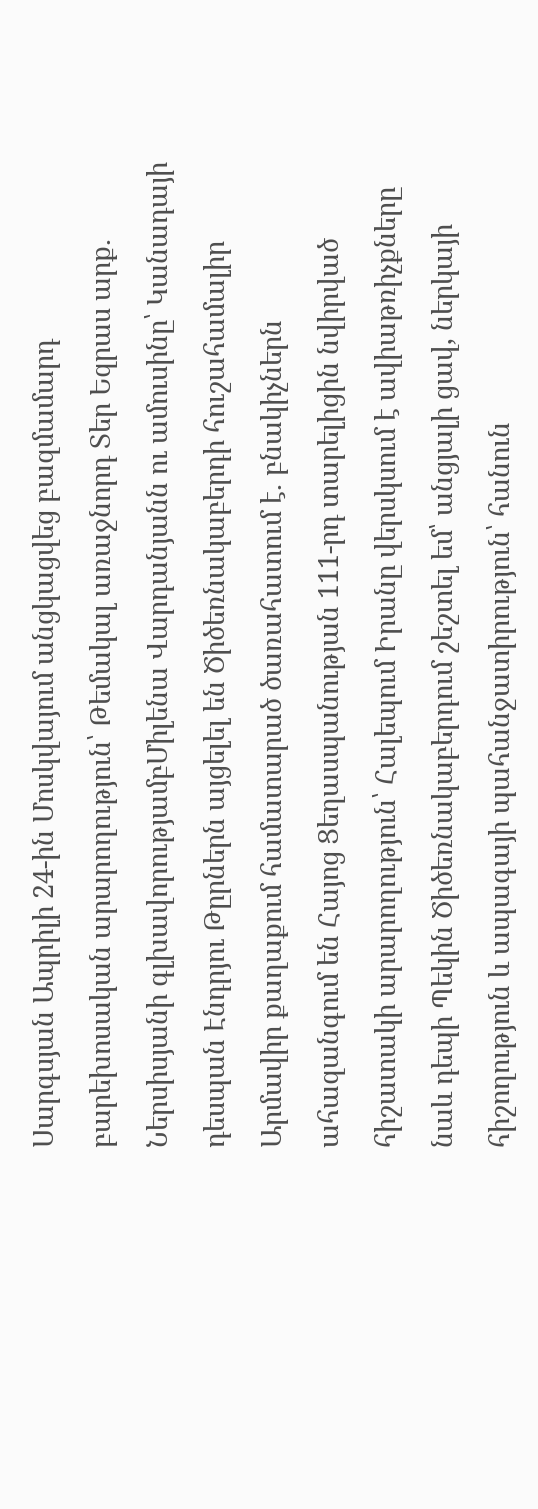Սարգսյան Ապրիլի 24-ին Մոսկվայում անցկացվեց բազմամարդ բարեխոսական արարողություն՝ Թեմակալ առաջնորդ Տեր Եզրաս արք․ Ներսիսյանի գլխավորությամբՄիլենա Վարդանյանն ու ամուսինը՝ Կանադայի դեսպան Էնդրյու Թըրներն այցելել են Ծիծեռնակաբերդի հուշահամալիր Արմավիր քաղաքում համատարած ծառահատում է․ բնակիչներն ահազանգում են Հայոց Ցեղասպանության 111-րդ տարելիցին նվիրված հիշատակի արարողություն՝ Հալեպում Իրանը վերսկսում է ավիաթռիչքները նաև դեպի Պեկին Ծիծեռնակաբերդում շեշտել եմ՝ անցյալի ցավ, ներկայի հիշողություն և ապագայի պահանջատիրություն՝ հանուն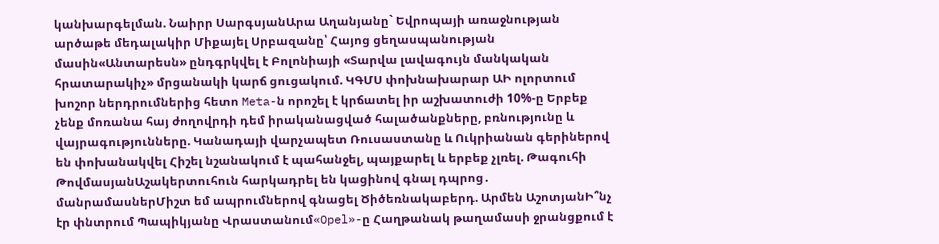կանխարգելման. Նաիրր ՍարգսյանԱրա Աղանյանը` Եվրոպայի առաջնության արծաթե մեդալակիր Միքայել Սրբազանը՝ Հայոց ցեղասպանության մասին«Անտարեսն» ընդգրկվել է Բոլոնիայի «Տարվա լավագույն մանկական հրատարակիչ» մրցանակի կարճ ցուցակում. ԿԳՄՍ փոխնախարար ԱԻ ոլորտում խոշոր ներդրումներից հետո Meta-ն որոշել է կրճատել իր աշխատուժի 10%-ը Երբեք չենք մոռանա հայ ժողովրդի դեմ իրականացված հալածանքները, բռնությունը և վայրագությունները. Կանադայի վարչապետ Ռուսաստանը և Ուկրիանան գերիներով են փոխանակվել Հիշել նշանակում է պահանջել, պայքարել և երբեք չլռել. Թագուհի ԹովմասյանԱշակերտուհուն հարկադրել են կացինով գնալ դպրոց․ մանրամասներՄիշտ եմ ապրումներով գնացել Ծիծեռնակաբերդ. Արմեն ԱշոտյանԻ՞նչ էր փնտրում Պապիկյանը Վրաստանում«Opel»-ը Հաղթանակ թաղամասի ջրանցքում է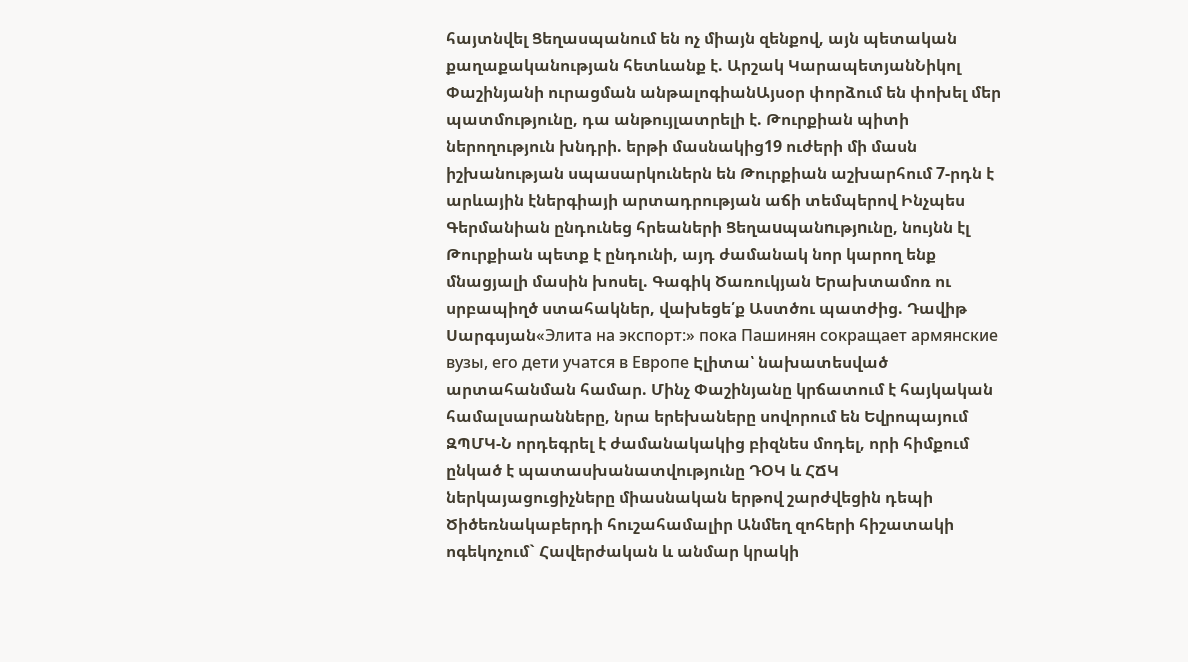հայտնվել Ցեղասպանում են ոչ միայն զենքով, այն պետական քաղաքականության հետևանք է. Արշակ ԿարապետյանՆիկոլ Փաշինյանի ուրացման անթալոգիանԱյսօր փորձում են փոխել մեր պատմությունը, դա անթույլատրելի է. Թուրքիան պիտի ներողություն խնդրի. երթի մասնակից19 ուժերի մի մասն իշխանության սպասարկուներն են Թուրքիան աշխարհում 7-րդն է արևային էներգիայի արտադրության աճի տեմպերով Ինչպես Գերմանիան ընդունեց հրեաների Ցեղաuպանnւթյnւնը, նույնն էլ Թուրքիան պետք է ընդունի, այդ ժամանակ նոր կարող ենք մնացյալի մասին խոսել. Գագիկ Ծառուկյան Երախտամոռ ու սրբապիղծ ստահակներ, վախեցե՛ք Աստծու պատժից. Դավիթ Սարգսյան«Элита на экспорт:» пока Пашинян сокращает армянские вузы, его дети учатся в Европе Էլիտա՝ նախատեսված արտահանման համար. Մինչ Փաշինյանը կրճատում է հայկական համալսարանները, նրա երեխաները սովորում են Եվրոպայում ԶՊՄԿ-Ն որդեգրել է ժամանակակից բիզնես մոդել, որի հիմքում ընկած է պատասխանատվությունը ԴՕԿ և ՀՃԿ ներկայացուցիչները միասնական երթով շարժվեցին դեպի Ծիծեռնակաբերդի հուշահամալիր Անմեղ զոհերի հիշատակի ոգեկոչում` Հավերժական և անմար կրակի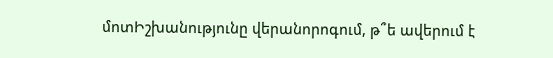մոտԻշխանությունը վերանորոգում, թ՞ե ավերում է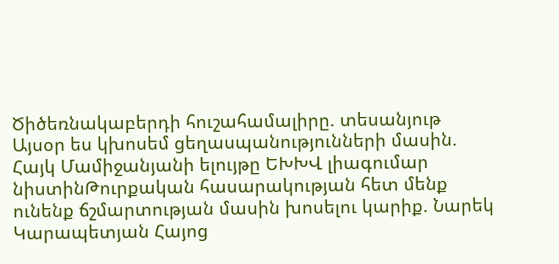Ծիծեռնակաբերդի հուշահամալիրը. տեսանյութ Այսօր ես կխոսեմ ցեղասպանությունների մասին. Հայկ Մամիջանյանի ելույթը ԵԽԽՎ լիագումար նիստինԹուրքական հասարակության հետ մենք ունենք ճշմարտության մասին խոսելու կարիք. Նարեկ Կարապետյան Հայոց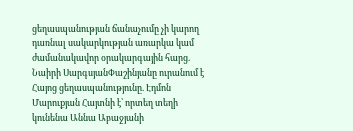ցեղասպանության ճանաչումը չի կարող դառնալ սակարկության առարկա կամ ժամանակավոր օրակարգային հարց. Նաիրի ՍարգսյանՓաշինյանը ուրանում է Հայոց ցեղասպանությունը. Էդմոն Մարուքյան Հայտնի է՝ որտեղ տեղի կունենա Աննա Աբաջյանի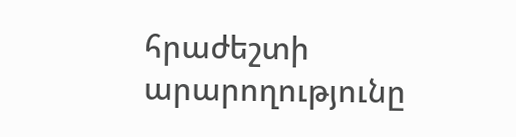հրաժեշտի արարողությունը